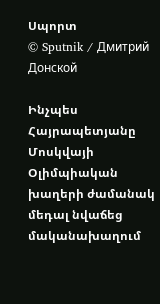Սպորտ
© Sputnik / Дмитрий Донской

Ինչպես Հայրապետյանը Մոսկվայի Օլիմպիական խաղերի ժամանակ մեդալ նվաճեց մականախաղում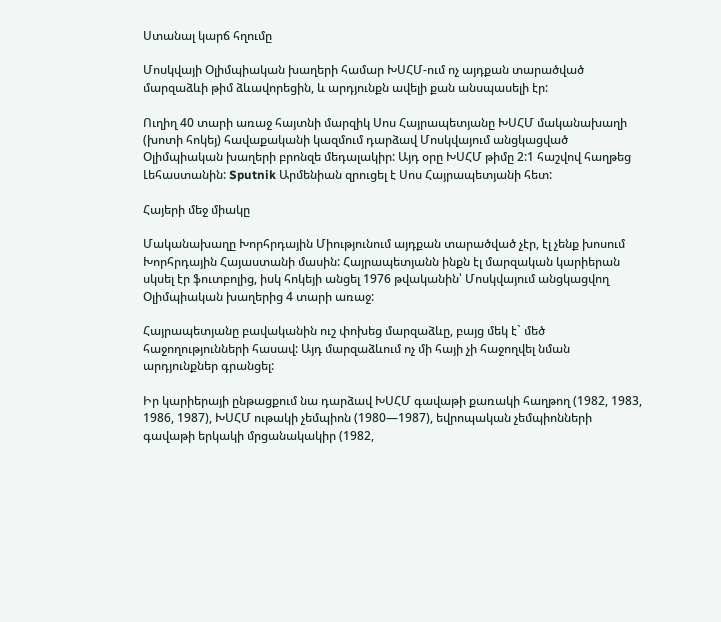Ստանալ կարճ հղումը

Մոսկվայի Օլիմպիական խաղերի համար ԽՍՀՄ-ում ոչ այդքան տարածված մարզաձևի թիմ ձևավորեցին, և արդյունքն ավելի քան անսպասելի էր:

Ուղիղ 40 տարի առաջ հայտնի մարզիկ Սոս Հայրապետյանը ԽՍՀՄ մականախաղի (խոտի հոկեյ) հավաքականի կազմում դարձավ Մոսկվայում անցկացված Օլիմպիական խաղերի բրոնզե մեդալակիր: Այդ օրը ԽՍՀՄ թիմը 2:1 հաշվով հաղթեց Լեհաստանին: Sputnik Արմենիան զրուցել է Սոս Հայրապետյանի հետ:

Հայերի մեջ միակը

Մականախաղը Խորհրդային Միությունում այդքան տարածված չէր, էլ չենք խոսում Խորհրդային Հայաստանի մասին: Հայրապետյանն ինքն էլ մարզական կարիերան սկսել էր ֆուտբոլից, իսկ հոկեյի անցել 1976 թվականին՝ Մոսկվայում անցկացվող Օլիմպիական խաղերից 4 տարի առաջ:

Հայրապետյանը բավականին ուշ փոխեց մարզաձևը, բայց մեկ է` մեծ հաջողությունների հասավ: Այդ մարզաձևում ոչ մի հայի չի հաջողվել նման արդյունքներ գրանցել:

Իր կարիերայի ընթացքում նա դարձավ ԽՍՀՄ գավաթի քառակի հաղթող (1982, 1983, 1986, 1987), ԽՍՀՄ ութակի չեմպիոն (1980—1987), եվրոպական չեմպիոնների գավաթի երկակի մրցանակակիր (1982,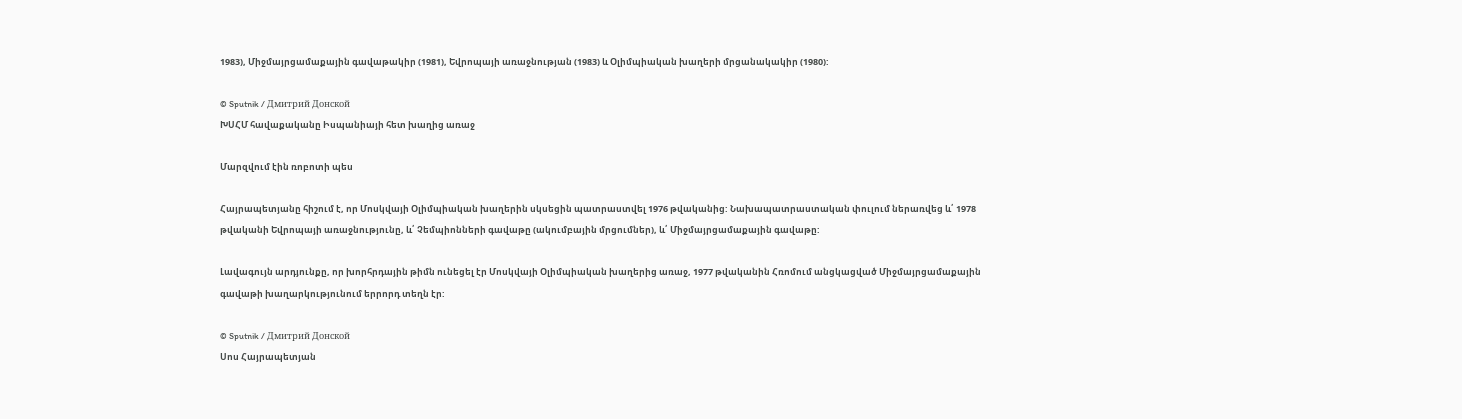1983), Միջմայրցամաքային գավաթակիր (1981), Եվրոպայի առաջնության (1983) և Օլիմպիական խաղերի մրցանակակիր (1980):

© Sputnik / Дмитрий Донской
ԽՍՀՄ հավաքականը Իսպանիայի հետ խաղից առաջ

Մարզվում էին ռոբոտի պես

Հայրապետյանը հիշում է, որ Մոսկվայի Օլիմպիական խաղերին սկսեցին պատրաստվել 1976 թվականից: Նախապատրաստական փուլում ներառվեց և՛ 1978 թվականի Եվրոպայի առաջնությունը, և՛ Չեմպիոնների գավաթը (ակումբային մրցումներ), և՛ Միջմայրցամաքային գավաթը:

Լավագույն արդյունքը, որ խորհրդային թիմն ունեցել էր Մոսկվայի Օլիմպիական խաղերից առաջ, 1977 թվականին Հռոմում անցկացված Միջմայրցամաքային գավաթի խաղարկությունում երրորդ տեղն էր:

© Sputnik / Дмитрий Донской
Սոս Հայրապետյան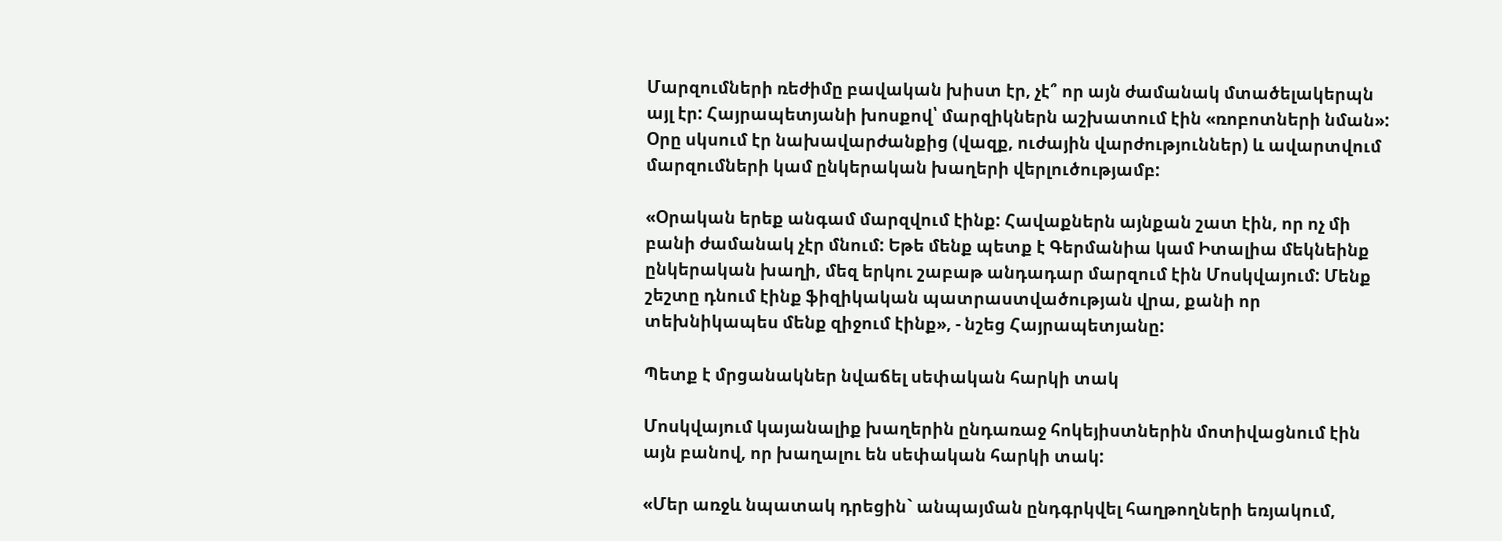Մարզումների ռեժիմը բավական խիստ էր, չէ՞ որ այն ժամանակ մտածելակերպն այլ էր: Հայրապետյանի խոսքով՝ մարզիկներն աշխատում էին «ռոբոտների նման»: Օրը սկսում էր նախավարժանքից (վազք, ուժային վարժություններ) և ավարտվում մարզումների կամ ընկերական խաղերի վերլուծությամբ:

«Օրական երեք անգամ մարզվում էինք: Հավաքներն այնքան շատ էին, որ ոչ մի բանի ժամանակ չէր մնում: Եթե մենք պետք է Գերմանիա կամ Իտալիա մեկնեինք ընկերական խաղի, մեզ երկու շաբաթ անդադար մարզում էին Մոսկվայում: Մենք շեշտը դնում էինք ֆիզիկական պատրաստվածության վրա, քանի որ տեխնիկապես մենք զիջում էինք», - նշեց Հայրապետյանը:

Պետք է մրցանակներ նվաճել սեփական հարկի տակ

Մոսկվայում կայանալիք խաղերին ընդառաջ հոկեյիստներին մոտիվացնում էին այն բանով, որ խաղալու են սեփական հարկի տակ:

«Մեր առջև նպատակ դրեցին` անպայման ընդգրկվել հաղթողների եռյակում,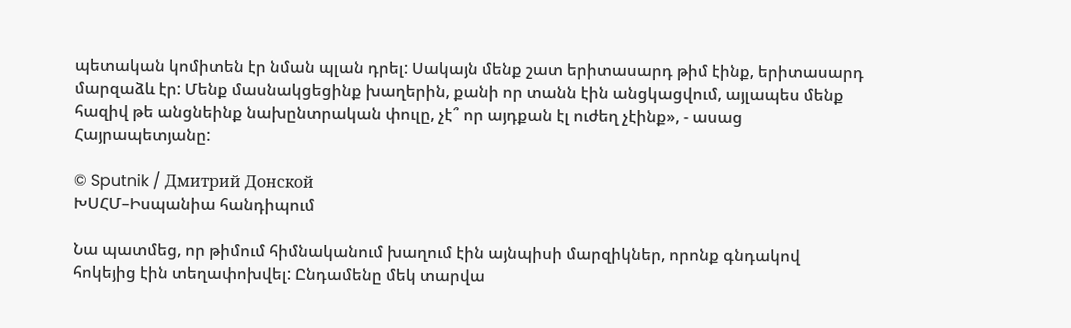պետական կոմիտեն էր նման պլան դրել: Սակայն մենք շատ երիտասարդ թիմ էինք, երիտասարդ մարզաձև էր: Մենք մասնակցեցինք խաղերին, քանի որ տանն էին անցկացվում, այլապես մենք հազիվ թե անցնեինք նախընտրական փուլը, չէ՞ որ այդքան էլ ուժեղ չէինք», - ասաց Հայրապետյանը:

© Sputnik / Дмитрий Донской
ԽՍՀՄ–Իսպանիա հանդիպում

Նա պատմեց, որ թիմում հիմնականում խաղում էին այնպիսի մարզիկներ, որոնք գնդակով հոկեյից էին տեղափոխվել: Ընդամենը մեկ տարվա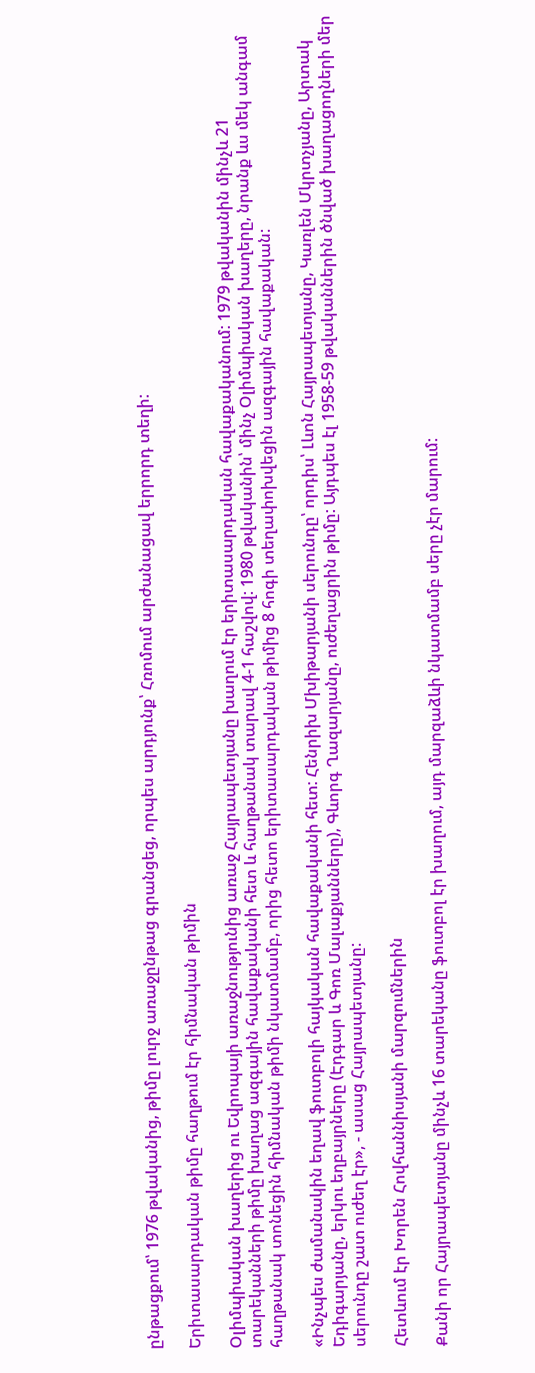ընթացքում՝ 1976 թվականից, թիմը լուրջ առաջընթաց գրանցեց, որպես արդյունք՝ Հռոմում արժանացավ երրորդ տեղի:

Երիտասարդական թիմը հաղթում էր հիմնական թիմին

Օլիմպիական խաղերից ու Եվրոպայի առաջնությունից առաջ Հայրապետյանը խաղում էր երիտասարդական հավաքականում: 1979 թվականին մինչև 21 տարեկանների թիմը խաղաց ազգային հավաքականի հետ և հաղթանակ տարավ 4-1 հաշվով: 1980 թվականին՝ մինչ Օլիմպիական խաղերը, նրանք ևս մեկ անգամ հաղթանակ տոնեցին հիմնական թիմի նկատմամբ, որից հետո երիտասարդական թիմից 8 հոգի տեղափոխվեցին ազգային հավաքական:

«Ինչպես ժամանակին եղավ ֆուտբոլի հայկական հավաքականի հետ: Հենրիխ Մխիթարյանի սերունդը՝ որդիս՝ Լևոն Հայրապետյանը, Կառլեն Մկրտչյանը, Արտակ Եդիգարյանը, երկու եղբայրները (Էդգար և Գոռ Մալաքյանները), Գևորգ Ղազարյանը, ուժեղացրին թիմը: Այդպես էլ 1958-59 թվականներին ծնված խաղացողների մեր սերունդը շատ ուժեղ էր», - ասաց Հայրապետյանը:

Հետևում էր Խորեն Հովհաննիսյանի մարզումներին

Քանի որ Հայրապետյանը մինչև 16 տարեկանը ֆուտբոլ էր խաղում, այդ մարզաձևի նկատմամբ սերը չէր մարում: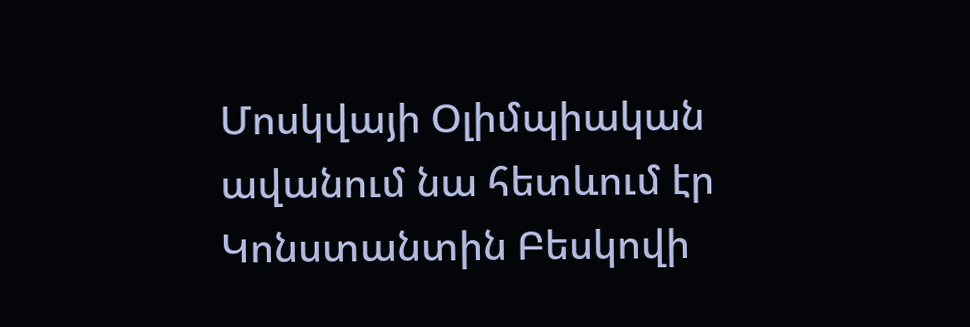Մոսկվայի Օլիմպիական ավանում նա հետևում էր Կոնստանտին Բեսկովի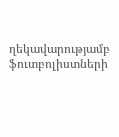ղեկավարությամբ ֆուտբոլիստների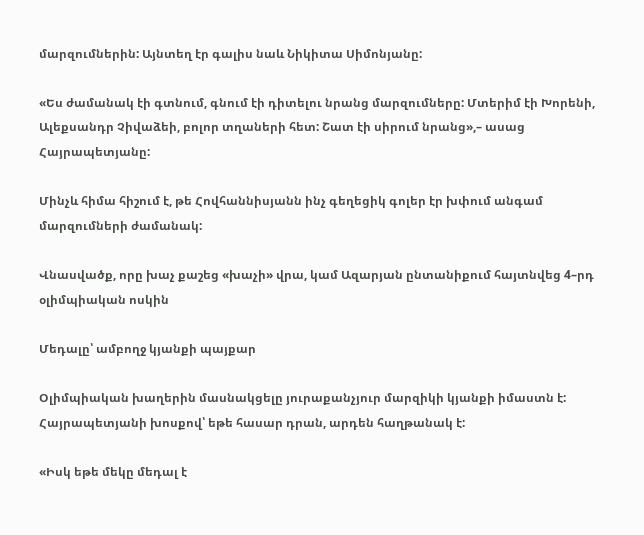մարզումներին: Այնտեղ էր գալիս նաև Նիկիտա Սիմոնյանը:

«Ես ժամանակ էի գտնում, գնում էի դիտելու նրանց մարզումները: Մտերիմ էի Խորենի, Ալեքսանդր Չիվաձեի, բոլոր տղաների հետ: Շատ էի սիրում նրանց»,– ասաց Հայրապետյանը:

Մինչև հիմա հիշում է, թե Հովհաննիսյանն ինչ գեղեցիկ գոլեր էր խփում անգամ մարզումների ժամանակ:

Վնասվածք, որը խաչ քաշեց «խաչի» վրա, կամ Ազարյան ընտանիքում հայտնվեց 4–րդ օլիմպիական ոսկին

Մեդալը՝ ամբողջ կյանքի պայքար

Օլիմպիական խաղերին մասնակցելը յուրաքանչյուր մարզիկի կյանքի իմաստն է: Հայրապետյանի խոսքով՝ եթե հասար դրան, արդեն հաղթանակ է:

«Իսկ եթե մեկը մեդալ է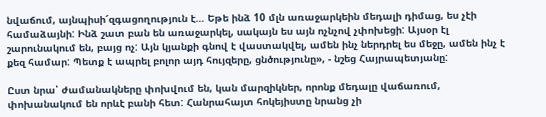նվաճում, այնպիսի՜զգացողություն է… Եթե ինձ 10 մլն առաջարկեին մեդալի դիմաց, ես չէի համաձայնի: Ինձ շատ բան են առաջարկել, սակայն ես այն ոչնչով չփոխեցի: Այսօր էլ շարունակում են, բայց ոչ: Այն կյանքի գնով է վաստակվել, ամեն ինչ ներդրել ես մեջը, ամեն ինչ է քեզ համար: Պետք է ապրել բոլոր այդ հույզերը, ցնծությունը», - նշեց Հայրապետյանը:

Ըստ նրա՝ ժամանակները փոխվում են, կան մարզիկներ, որոնք մեդալը վաճառում, փոխանակում են որևէ բանի հետ: Հանրահայտ հոկեյիստը նրանց չի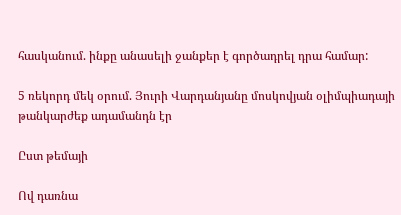հասկանում. ինքը անասելի ջանքեր է գործադրել դրա համար:

5 ռեկորդ մեկ օրում. Յուրի Վարդանյանը մոսկովյան օլիմպիադայի թանկարժեք ադամանդն էր

Ըստ թեմայի

Ով դառնա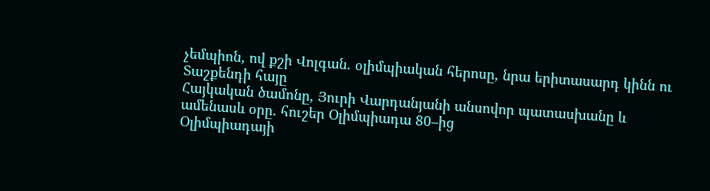չեմպիոն, ով քշի Վոլգան. օլիմպիական հերոսը, նրա երիտասարդ կինն ու Տաշքենդի հայը
Հայկական ծամոնը, Յուրի Վարդանյանի անսովոր պատասխանը և ամենասև օրը. հուշեր Օլիմպիադա 80–ից
Օլիմպիադայի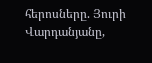հերոսները. Յուրի Վարդանյանը,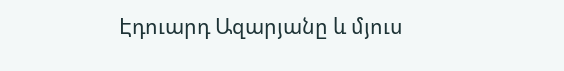Էդուարդ Ազարյանը և մյուս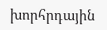խորհրդային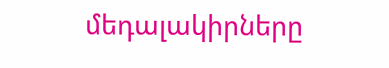մեդալակիրները